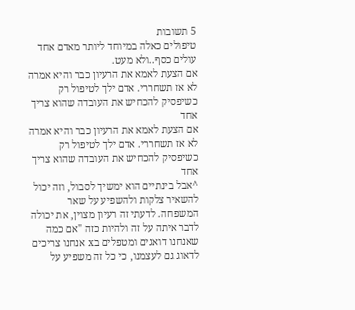5 תשובות
טיפולים כאלה במיוחד ליותר מאדם אחד עולים כסף..ולא מעט.
אם הצעת לאמא את הרעיון כבר והיא אמרה לא אז תשחררי. אדם ילך לטיפול רק כשיפסיק להכחיש את העובדה שהוא צריך אחד
אם הצעת לאמא את הרעיון כבר והיא אמרה לא אז תשחררי. אדם ילך לטיפול רק כשיפסיק להכחיש את העובדה שהוא צריך אחד
^אבל בינתיים הוא ימשיך לסבול, וזה יכול להשאיר צלקות ולהשפיע על שאר המשפחה. לדעתי זה רעיון מצוין, את יכולה לדבר איתה על זה ולהיות כזה "אם כמה שאנחנו דואגים ומטפלים בx אנחנו צריכים לדאוג גם לעצמנו, כי כל זה משפיע על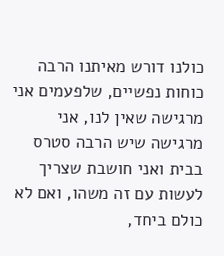כולנו דורש מאיתנו הרבה כוחות נפשיים, שלפעמים אני מרגישה שאין לנו, אני מרגישה שיש הרבה סטרס בבית ואני חושבת שצריך לעשות עם זה משהו, ואם לא כולם ביחד,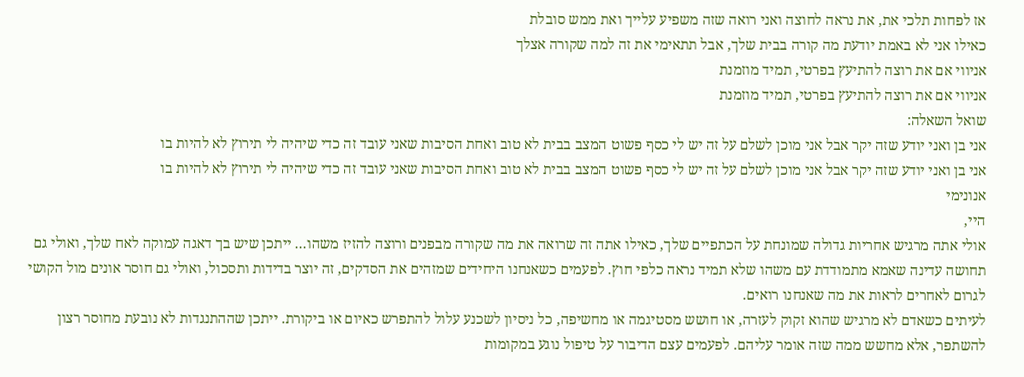אז לפחות תלכי את, את נראה לחוצה ואני רואה שזה משפיע עלייך ואת ממש סובלת
כאילו אני לא באמת יודעת מה קורה בבית שלך, אבל תתאימי את זה למה שקורה אצלך
אניווי אם את רוצה להתיעץ בפרטי, תמיד מוזמנת
אניווי אם את רוצה להתיעץ בפרטי, תמיד מוזמנת
שואל השאלה:
אני בן ואני יודע שזה יקר אבל אני מוכן לשלם על זה יש לי כסף פשוט המצב בבית לא טוב ואחת הסיבות שאני עובד זה כדי שיהיה לי תירוץ לא להיות בו
אני בן ואני יודע שזה יקר אבל אני מוכן לשלם על זה יש לי כסף פשוט המצב בבית לא טוב ואחת הסיבות שאני עובד זה כדי שיהיה לי תירוץ לא להיות בו
אנונימי
היי,
אולי אתה מרגיש אחריות גדולה שמונחת על הכתפיים שלך, כאילו אתה זה שרואה את מה שקורה מבפנים ורוצה להזיז משהו... ייתכן שיש בך דאגה עמוקה לאח שלך, ואולי גם תחושה עדינה שאמא מתמודדת עם משהו שלא תמיד נראה כלפי חוץ. לפעמים כשאנחנו היחידים שמזהים את הסדקים, זה יוצר בדידות ותסכול, ואולי גם חוסר אונים מול הקושי לגרום לאחרים לראות את מה שאנחנו רואים.
לעיתים כשאדם לא מרגיש שהוא זקוק לעזרה, או חושש מסטיגמה או מחשיפה, כל ניסיון לשכנע עלול להתפרש כאיום או ביקורת. ייתכן שההתנגדות לא נובעת מחוסר רצון להשתפר, אלא מחשש ממה שזה אומר עליהם. לפעמים עצם הדיבור על טיפול נוגע במקומות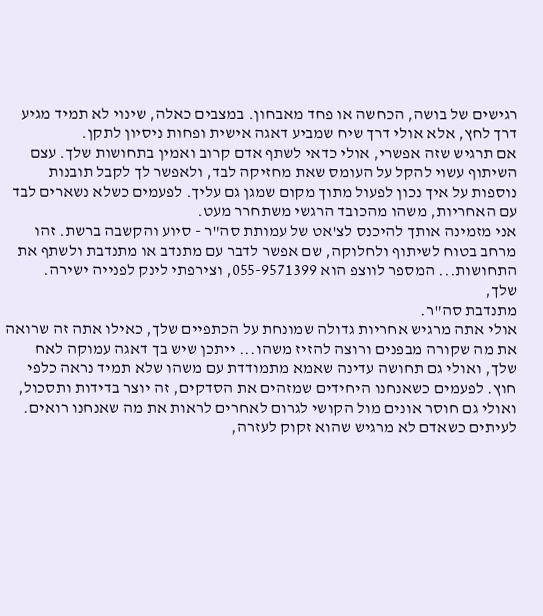רגישים של בושה, הכחשה או פחד מאבחון. במצבים כאלה, שינוי לא תמיד מגיע דרך לחץ, אלא אולי דרך שיח שמביע דאגה אישית ופחות ניסיון לתקן.
אם תרגיש שזה אפשרי, אולי כדאי לשתף אדם קרוב ואמין בתחושות שלך. עצם השיתוף עשוי להקל על העומס שאת מחזיקה לבד, ולאפשר לך לקבל תובנות נוספות על איך נכון לפעול מתוך מקום שמגן גם עליך. לפעמים כשלא נשארים לבד עם האחריות, משהו מהכובד הרגשי משתחרר מעט.
אני מזמינה אותך להיכנס לצ'אט של עמותת סה"ר - סיוע והקשבה ברשת. זהו מרחב בטוח לשיתוף ולחלוקה, שם אפשר לדבר עם מתנדב או מתנדבת ולשתף את התחושות... המספר לווצפ הוא 055-9571399, וצירפתי לינק לפנייה ישירה.
שלך,
מתנדבת סה"ר.
אולי אתה מרגיש אחריות גדולה שמונחת על הכתפיים שלך, כאילו אתה זה שרואה את מה שקורה מבפנים ורוצה להזיז משהו... ייתכן שיש בך דאגה עמוקה לאח שלך, ואולי גם תחושה עדינה שאמא מתמודדת עם משהו שלא תמיד נראה כלפי חוץ. לפעמים כשאנחנו היחידים שמזהים את הסדקים, זה יוצר בדידות ותסכול, ואולי גם חוסר אונים מול הקושי לגרום לאחרים לראות את מה שאנחנו רואים.
לעיתים כשאדם לא מרגיש שהוא זקוק לעזרה,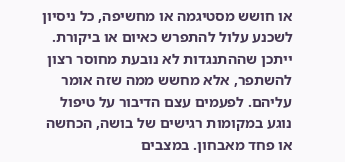או חושש מסטיגמה או מחשיפה, כל ניסיון לשכנע עלול להתפרש כאיום או ביקורת. ייתכן שההתנגדות לא נובעת מחוסר רצון להשתפר, אלא מחשש ממה שזה אומר עליהם. לפעמים עצם הדיבור על טיפול נוגע במקומות רגישים של בושה, הכחשה או פחד מאבחון. במצבים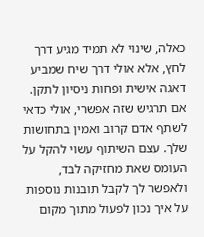כאלה, שינוי לא תמיד מגיע דרך לחץ, אלא אולי דרך שיח שמביע דאגה אישית ופחות ניסיון לתקן.
אם תרגיש שזה אפשרי, אולי כדאי לשתף אדם קרוב ואמין בתחושות שלך. עצם השיתוף עשוי להקל על העומס שאת מחזיקה לבד, ולאפשר לך לקבל תובנות נוספות על איך נכון לפעול מתוך מקום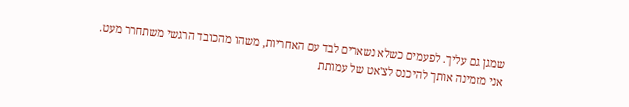שמגן גם עליך. לפעמים כשלא נשארים לבד עם האחריות, משהו מהכובד הרגשי משתחרר מעט.
אני מזמינה אותך להיכנס לצ'אט של עמותת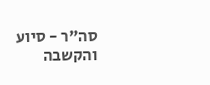סה"ר - סיוע והקשבה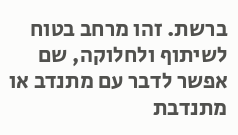ברשת. זהו מרחב בטוח לשיתוף ולחלוקה, שם אפשר לדבר עם מתנדב או מתנדבת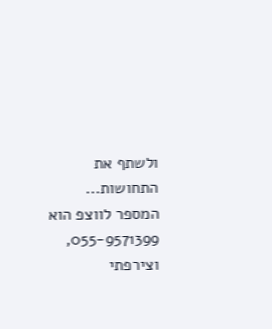ולשתף את התחושות... המספר לווצפ הוא 055-9571399, וצירפתי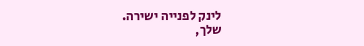לינק לפנייה ישירה.
שלך,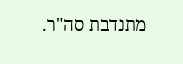מתנדבת סה"ר.